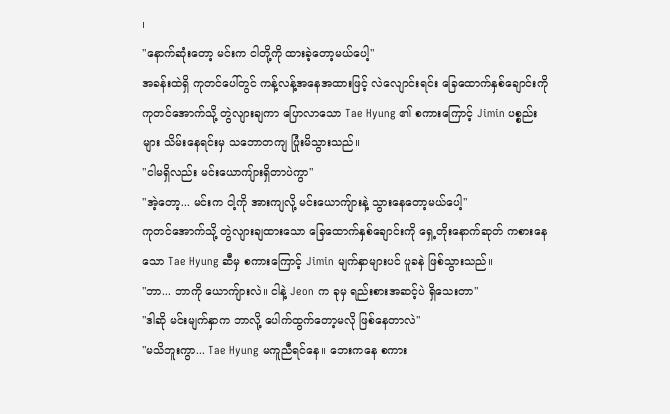၊
"နောက်ဆုံးတော့ မင်းက ငါတို့ကို ထားခဲ့တော့မယ်ပေါ့"
အခန်းထဲရှိ ကုတင်ပေါ်တွင် ကန့်လန့်အနေအထားဖြင့် လဲလျောင်းရင်း ခြေထောက်နှစ်ချောင်းကို ကုတင်အောက်သို့ တွဲလျားချကာ ပြောလာသော Tae Hyung ၏ စကားကြောင့် Jimin ပစ္စည်းများ သိမ်းနေရင်းမှ သဘောတကျ ပြုံးမိသွားသည်။
"ငါမရှိလည်း မင်းယောကျ်ားရှိတာပဲကွာ"
"အဲ့တော့... မင်းက ငါ့ကို အားကျလို့ မင်းယောကျ်ားနဲ့ သွားနေတော့မယ်ပေါ့"
ကုတင်အောက်သို့ တွဲလျားချထားသော ခြေထောက်နှစ်ချောင်းကို ရှေ့တိုးနောက်ဆုတ် ကစားနေသော Tae Hyung ဆီမှ စကားကြောင့် Jimin မျက်နှာများပင် ပူခနဲ ဖြစ်သွားသည်။
"ဘာ... ဘာကို ယောကျ်ားလဲ။ ငါနဲ့ Jeon က ခုမှ ရည်းစားအဆင့်ပဲ ရှိသေးတာ"
"ဒါဆို မင်းမျက်နှာက ဘာလို့ ပေါက်ထွက်တော့မလို ဖြစ်နေတာလဲ"
"မသိဘူးကွာ... Tae Hyung မကူညီရင်နေ။ ဘေးကနေ စကား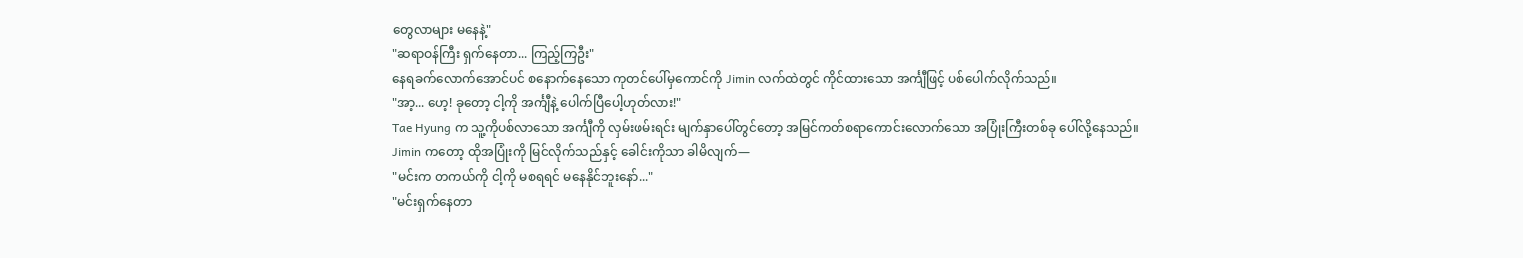တွေလာများ မနေနဲ့"
"ဆရာဝန်ကြီး ရှက်နေတာ... ကြည့်ကြဦး"
နေရခက်လောက်အောင်ပင် စနောက်နေသော ကုတင်ပေါ်မှကောင်ကို Jimin လက်ထဲတွင် ကိုင်ထားသော အင်္ကျီဖြင့် ပစ်ပေါက်လိုက်သည်။
"အာ့... ဟေ့! ခုတော့ ငါ့ကို အင်္ကျီနဲ့ ပေါက်ပြီပေါ့ဟုတ်လား!"
Tae Hyung က သူ့ကိုပစ်လာသော အင်္ကျီကို လှမ်းဖမ်းရင်း မျက်နှာပေါ်တွင်တော့ အမြင်ကတ်စရာကောင်းလောက်သော အပြုံးကြီးတစ်ခု ပေါ်လို့နေသည်။
Jimin ကတော့ ထိုအပြုံးကို မြင်လိုက်သည်နှင့် ခေါင်းကိုသာ ခါမိလျက်—
"မင်းက တကယ်ကို ငါ့ကို မစရရင် မနေနိုင်ဘူးနော်..."
"မင်းရှက်နေတာ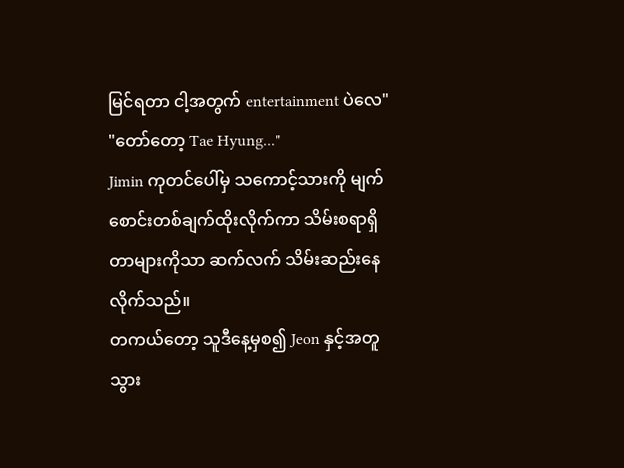မြင်ရတာ ငါ့အတွက် entertainment ပဲလေ"
"တော်တော့ Tae Hyung..."
Jimin ကုတင်ပေါ်မှ သကောင့်သားကို မျက်စောင်းတစ်ချက်ထိုးလိုက်ကာ သိမ်းစရာရှိတာများကိုသာ ဆက်လက် သိမ်းဆည်းနေလိုက်သည်။
တကယ်တော့ သူဒီနေ့မှစ၍ Jeon နှင့်အတူ သွား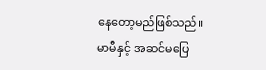နေတော့မည်ဖြစ်သည်။ မာမီနှင့် အဆင်မပြေ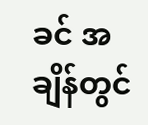ခင် အချိန်တွင်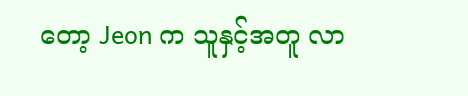တော့ Jeon က သူနှင့်အတူ လာ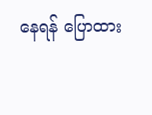နေရန် ပြောထား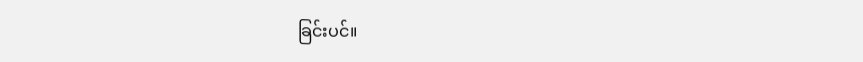ခြင်းပင်။